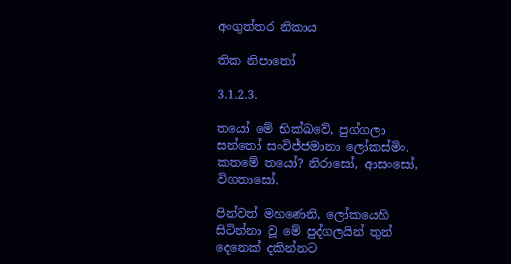අංගුත්තර නිකාය

තික නිපාතෝ

3.1.2.3.

තයෝ මේ භික්ඛවේ, පුග්ගලා සන්තෝ සංවිජ්ජමානා ලෝකස්මිං. කතමේ තයෝ? නිරාසෝ, ආසංසෝ, විගතාසෝ.

පින්වත් මහණෙනි, ලෝකයෙහි සිටින්නා වූ මේ පුද්ගලයින් තුන් දෙනෙක් දකින්නට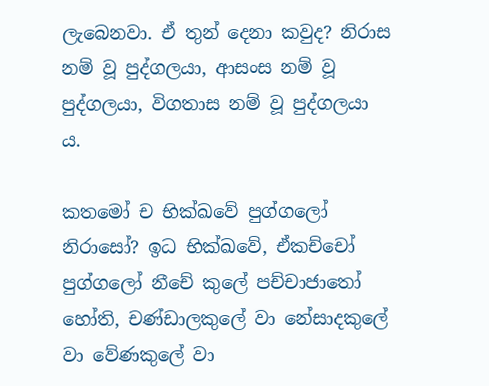ලැබෙනවා. ඒ තුන් දෙනා කවුද? නිරාස නම් වූ පුද්ගලයා, ආසංස නම් වූ පුද්ගලයා, විගතාස නම් වූ පුද්ගලයා ය.

කතමෝ ච භික්ඛවේ පුග්ගලෝ නිරාසෝ? ඉධ භික්ඛවේ, ඒකච්චෝ පුග්ගලෝ නීචේ කුලේ පච්චාජාතෝ හෝති, චණ්ඩාලකුලේ වා නේසාදකුලේ වා වේණකුලේ වා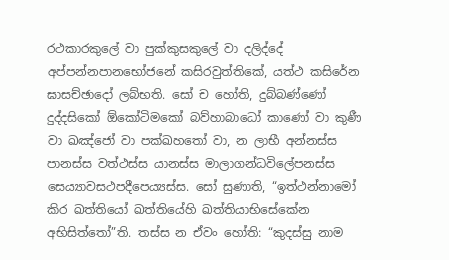රථකාරකුලේ වා පුක්කුසකුලේ වා දලිද්දේ අප්පන්නපානභෝජනේ කසිරවුත්තිකේ, යත්ථ කසිරේන ඝාසච්ඡාදෝ ලබ්භති. සෝ ච හෝති, දුබ්බණ්ණෝ දුද්දසිකෝ ඕකෝටිමකෝ බව්හාබාධෝ කාණෝ වා කුණී වා ඛඤ්ජෝ වා පක්ඛහතෝ වා, න ලාභී අන්නස්ස පානස්ස වත්ථස්ස යානස්ස මාලාගන්ධවිලේපනස්ස සෙය්‍යාවසථපදීපෙය්‍යස්ස. සෝ සුණාති, “ඉත්ථන්නාමෝ කිර ඛත්තියෝ ඛත්තියේහි ඛත්තියාභිසේකේන අභිසිත්තෝ”ති. තස්ස න ඒවං හෝති: “කුදස්සු නාම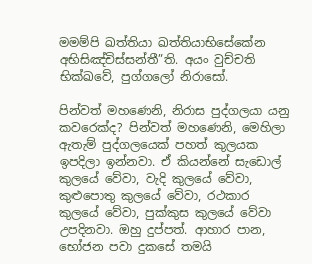මමම්පි ඛත්තියා ඛත්තියාභිසේකේන අභිසිඤ්චිස්සන්තී”ති. අයං වුච්චති භික්ඛවේ, පුග්ගලෝ නිරාසෝ.

පින්වත් මහණෙනි, නිරාස පුද්ගලයා යනු කවරෙක්ද? පින්වත් මහණෙනි, මෙහිලා ඇතැම් පුද්ගලයෙක් පහත් කුලයක ඉපදිලා ඉන්නවා. ඒ කියන්නේ සැඩොල් කුලයේ වේවා, වැදි කුලයේ වේවා, කුළුපොතු කුලයේ වේවා, රථකාර කුලයේ වේවා, පුක්කුස කුලයේ වේවා උපදිනවා. ඔහු දුප්පත්. ආහාර පාන, භෝජන පවා දුකසේ තමයි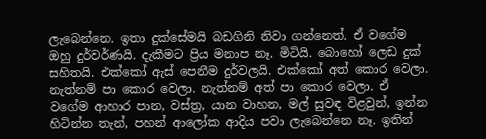ලැබෙන්නෙ. ඉතා දුක්සේමයි බඩගිනි නිවා ගන්නෙත්. ඒ වගේම ඔහු දුර්වර්ණයි. දැකීමට ප්‍රිය මනාප නෑ. මිටියි. බොහෝ ලෙඩ දුක් සහිතයි. එක්කෝ ඇස් පෙනීම දුර්වලයි. එක්කෝ අත් කොර වෙලා. නැත්නම් පා කොර වෙලා. නැත්නම් අත් පා කොර වෙලා. ඒ වගේම ආහාර පාන, වස්ත්‍ර, යාන වාහන, මල් සුවඳ විළවුන්, ඉන්න හිටින්න තැන්, පහන් ආලෝක ආදිය පවා ලැබෙන්නෙ නෑ. ඉතින්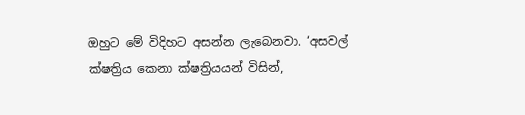ඔහුට මේ විදිහට අසන්න ලැබෙනවා. ‘අසවල් ක්ෂත්‍රිය කෙනා ක්ෂත්‍රියයන් විසින්,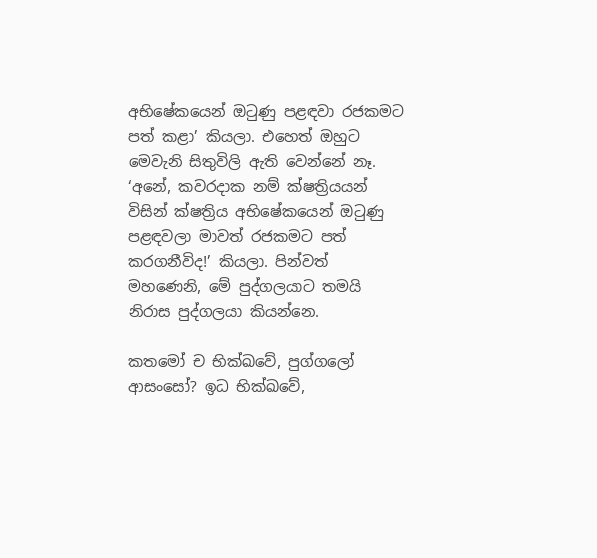අභිෂේකයෙන් ඔටුණු පළඳවා රජකමට පත් කළා’ කියලා. එහෙත් ඔහුට මෙවැනි සිතුවිලි ඇති වෙන්නේ නෑ. ‘අනේ, කවරදාක නම් ක්ෂත්‍රියයන් විසින් ක්ෂත්‍රිය අභිෂේකයෙන් ඔටුණු පළඳවලා මාවත් රජකමට පත් කරගනීවිද!’ කියලා. පින්වත් මහණෙනි, මේ පුද්ගලයාට තමයි නිරාස පුද්ගලයා කියන්නෙ.

කතමෝ ච භික්ඛවේ, පුග්ගලෝ ආසංසෝ? ඉධ භික්ඛවේ,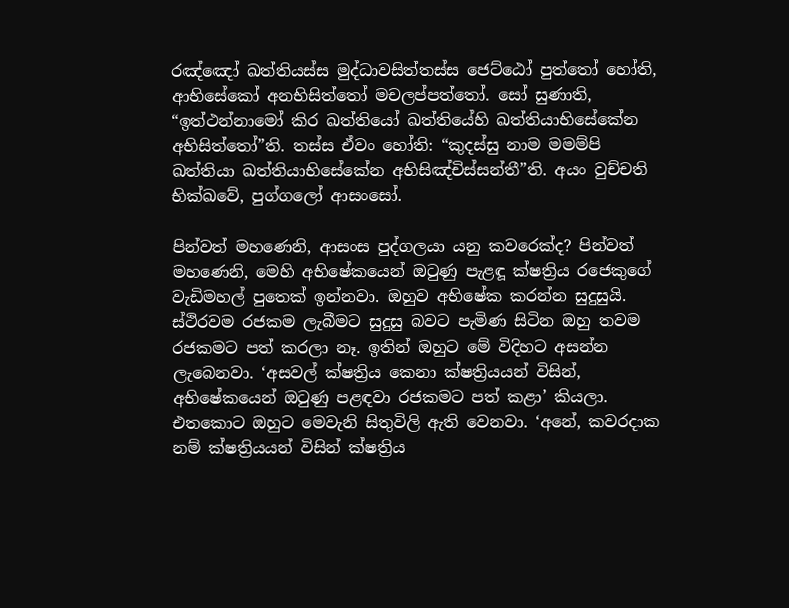රඤ්ඤෝ ඛත්තියස්ස මුද්ධාවසිත්තස්ස ජෙට්ඨෝ පුත්තෝ හෝති, ආභිසේකෝ අනභිසිත්තෝ මචලප්පත්තෝ. සෝ සුණාති, “ඉත්ථන්නාමෝ කිර ඛත්තියෝ ඛත්තියේහි ඛත්තියාභිසේකේන අභිසිත්තෝ”ති. තස්ස ඒවං හෝති: “කුදස්සු නාම මමම්පි ඛත්තියා ඛත්තියාභිසේකේන අභිසිඤ්චිස්සන්තී”ති. අයං වුච්චති භික්ඛවේ, පුග්ගලෝ ආසංසෝ.

පින්වත් මහණෙනි, ආසංස පුද්ගලයා යනු කවරෙක්ද? පින්වත් මහණෙනි, මෙහි අභිෂේකයෙන් ඔටුණු පැළඳූ ක්ෂත්‍රිය රජෙකුගේ වැඩිමහල් පුතෙක් ඉන්නවා. ඔහුව අභිෂේක කරන්න සුදුසුයි. ස්ථිරවම රජකම ලැබීමට සුදුසු බවට පැමිණ සිටින ඔහු තවම රජකමට පත් කරලා නෑ. ඉතින් ඔහුට මේ විදිහට අසන්න ලැබෙනවා. ‘අසවල් ක්ෂත්‍රිය කෙනා ක්ෂත්‍රියයන් විසින්, අභිෂේකයෙන් ඔටුණු පළඳවා රජකමට පත් කළා’ කියලා. එතකොට ඔහුට මෙවැනි සිතුවිලි ඇති වෙනවා. ‘අනේ, කවරදාක නම් ක්ෂත්‍රියයන් විසින් ක්ෂත්‍රිය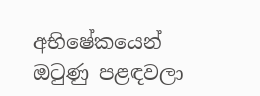අභිෂේකයෙන් ඔටුණු පළඳවලා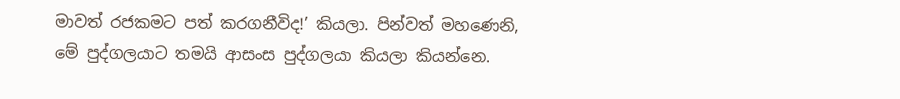මාවත් රජකමට පත් කරගනීවිද!’ කියලා. පින්වත් මහණෙනි, මේ පුද්ගලයාට තමයි ආසංස පුද්ගලයා කියලා කියන්නෙ.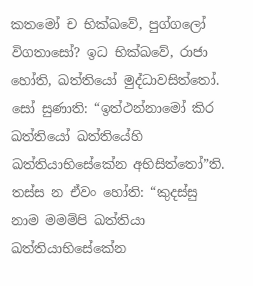කතමෝ ච භික්ඛවේ, පුග්ගලෝ විගතාසෝ? ඉධ භික්ඛවේ, රාජා හෝති, ඛත්තියෝ මුද්ධාවසිත්තෝ. සෝ සුණාති: “ඉත්ථන්නාමෝ කිර ඛත්තියෝ ඛත්තියේහි ඛත්තියාභිසේකේන අභිසිත්තෝ”ති. තස්ස න ඒවං හෝති: “කුදස්සු නාම මමම්පි ඛත්තියා ඛත්තියාභිසේකේන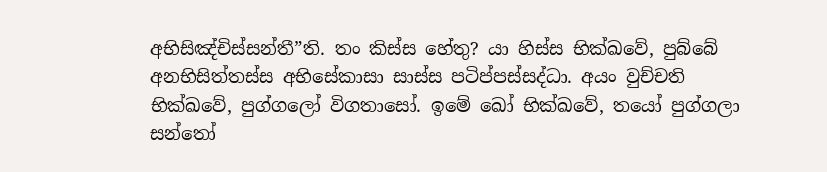අභිසිඤ්චිස්සන්තී”ති. තං කිස්ස හේතු? යා හිස්ස භික්ඛවේ, පුබ්බේ අනභිසිත්තස්ස අභිසේකාසා සාස්ස පටිප්පස්සද්ධා. අයං වුච්චති භික්ඛවේ, පුග්ගලෝ විගතාසෝ. ඉමේ ඛෝ භික්ඛවේ, තයෝ පුග්ගලා සන්තෝ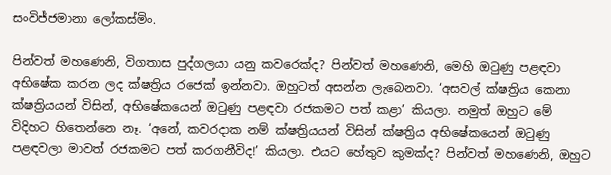සංවිජ්ජමානා ලෝකස්මිං.

පින්වත් මහණෙනි, විගතාස පුද්ගලයා යනු කවරෙක්ද? පින්වත් මහණෙනි, මෙහි ඔටුණු පළඳවා අභිෂේක කරන ලද ක්ෂත්‍රිය රජෙක් ඉන්නවා. ඔහුටත් අසන්න ලැබෙනවා. ‘අසවල් ක්ෂත්‍රිය කෙනා ක්ෂත්‍රියයන් විසින්, අභිෂේකයෙන් ඔටුණු පළඳවා රජකමට පත් කළා’ කියලා. නමුත් ඔහුට මේ විදිහට හිතෙන්නෙ නෑ. ‘අනේ, කවරදාක නම් ක්ෂත්‍රියයන් විසින් ක්ෂත්‍රිය අභිෂේකයෙන් ඔටුණු පළඳවලා මාවත් රජකමට පත් කරගනීවිද!’ කියලා. එයට හේතුව කුමක්ද? පින්වත් මහණෙනි, ඔහුට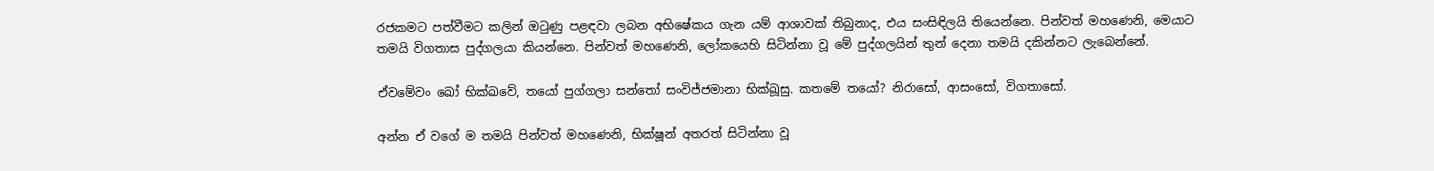රජකමට පත්වීමට කලින් ඔටුණු පළඳවා ලබන අභිෂේකය ගැන යම් ආශාවක් තිබුනාද, එය සංසිඳිලයි තියෙන්නෙ. පින්වත් මහණෙනි, මෙයාට තමයි විගතාස පුද්ගලයා කියන්නෙ. පින්වත් මහණෙනි, ලෝකයෙහි සිටින්නා වූ මේ පුද්ගලයින් තුන් දෙනා තමයි දකින්නට ලැබෙන්නේ.

ඒවමේවං ඛෝ භික්ඛවේ, තයෝ පුග්ගලා සන්තෝ සංවිජ්ජමානා භික්ඛූසු. කතමේ තයෝ? නිරාසෝ, ආසංසෝ, විගතාසෝ.

අන්න ඒ වගේ ම තමයි පින්වත් මහණෙනි, භික්ෂූන් අතරත් සිටින්නා වූ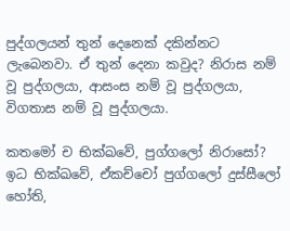පුද්ගලයන් තුන් දෙනෙක් දකින්නට ලැබෙනවා. ඒ තුන් දෙනා කවුද? නිරාස නම් වූ පුද්ගලයා, ආසංස නම් වූ පුද්ගලයා, විගතාස නම් වූ පුද්ගලයා.

කතමෝ ච භික්ඛවේ, පුග්ගලෝ නිරාසෝ? ඉධ භික්ඛවේ, ඒකච්චෝ පුග්ගලෝ දුස්සීලෝ හෝති,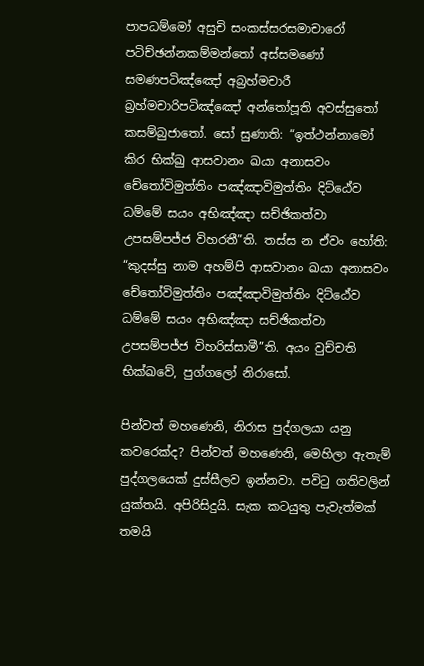පාපධම්මෝ අසුචි සංකස්සරසමාචාරෝ පටිච්ඡන්නකම්මන්තෝ අස්සමණෝ සමණපටිඤ්ඤෝ අබ්‍රහ්මචාරී බ්‍රහ්මචාරිපටිඤ්ඤෝ අන්තෝපූති අවස්සුතෝ කසම්බුජාතෝ. සෝ සුණාති: “ඉත්ථන්නාමෝ කිර භික්ඛු ආසවානං ඛයා අනාසවං චේතෝවිමුත්තිං පඤ්ඤාවිමුත්තිං දිට්ඨේව ධම්මේ සයං අභිඤ්ඤා සච්ඡිකත්වා උපසම්පජ්ජ විහරතී”ති. තස්ස න ඒවං හෝති: “කුදස්සු නාම අහම්පි ආසවානං ඛයා අනාසවං චේතෝවිමුත්තිං පඤ්ඤාවිමුත්තිං දිට්ඨේව ධම්මේ සයං අභිඤ්ඤා සච්ඡිකත්වා උපසම්පජ්ජ විහරිස්සාමී”ති. අයං වුච්චති භික්ඛවේ, පුග්ගලෝ නිරාසෝ.

පින්වත් මහණෙනි, නිරාස පුද්ගලයා යනු කවරෙක්ද? පින්වත් මහණෙනි, මෙහිලා ඇතැම් පුද්ගලයෙක් දුස්සීලව ඉන්නවා. පවිටු ගතිවලින් යුක්තයි. අපිරිසිදුයි. සැක කටයුතු පැවැත්මක් තමයි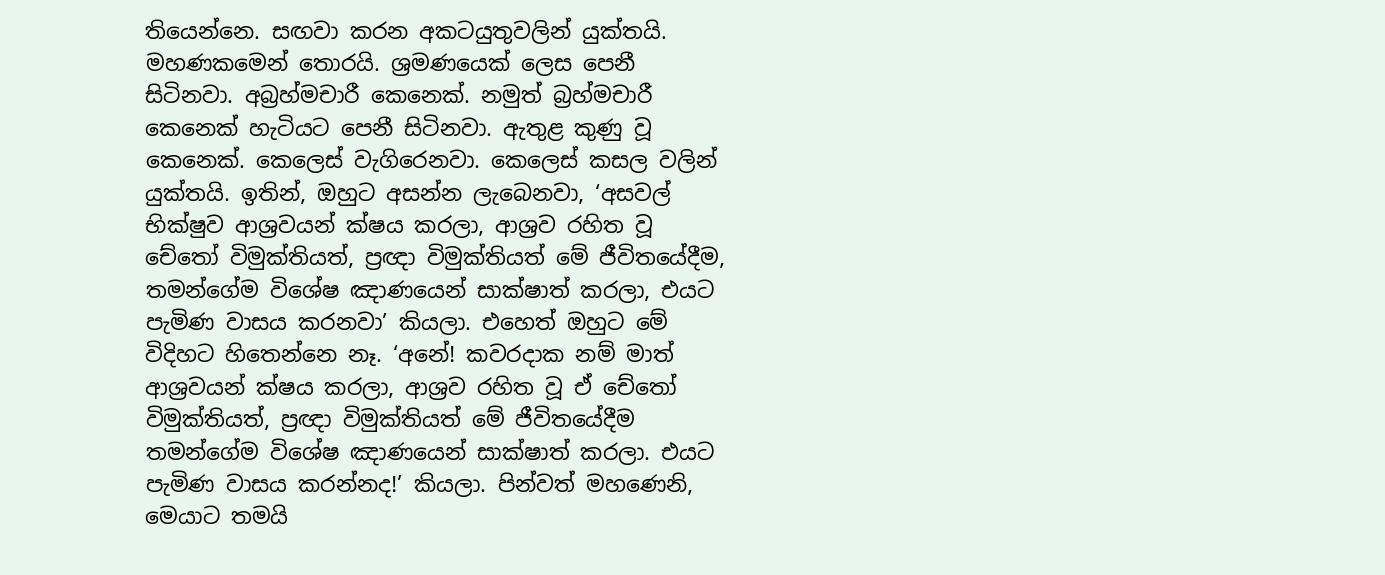තියෙන්නෙ. සඟවා කරන අකටයුතුවලින් යුක්තයි. මහණකමෙන් තොරයි. ශ්‍රමණයෙක් ලෙස පෙනී සිටිනවා. අබ්‍රහ්මචාරී කෙනෙක්. නමුත් බ්‍රහ්මචාරී කෙනෙක් හැටියට පෙනී සිටිනවා. ඇතුළ කුණු වූ කෙනෙක්. කෙලෙස් වැගිරෙනවා. කෙලෙස් කසල වලින් යුක්තයි. ඉතින්, ඔහුට අසන්න ලැබෙනවා, ‘අසවල් භික්ෂුව ආශ්‍රවයන් ක්ෂය කරලා, ආශ්‍රව රහිත වූ චේතෝ විමුක්තියත්, ප්‍රඥා විමුක්තියත් මේ ජීවිතයේදීම, තමන්ගේම විශේෂ ඤාණයෙන් සාක්ෂාත් කරලා, එයට පැමිණ වාසය කරනවා’ කියලා. එහෙත් ඔහුට මේ විදිහට හිතෙන්නෙ නෑ. ‘අනේ! කවරදාක නම් මාත් ආශ්‍රවයන් ක්ෂය කරලා, ආශ්‍රව රහිත වූ ඒ චේතෝ විමුක්තියත්, ප්‍රඥා විමුක්තියත් මේ ජීවිතයේදීම තමන්ගේම විශේෂ ඤාණයෙන් සාක්ෂාත් කරලා. එයට පැමිණ වාසය කරන්නද!’ කියලා. පින්වත් මහණෙනි, මෙයාට තමයි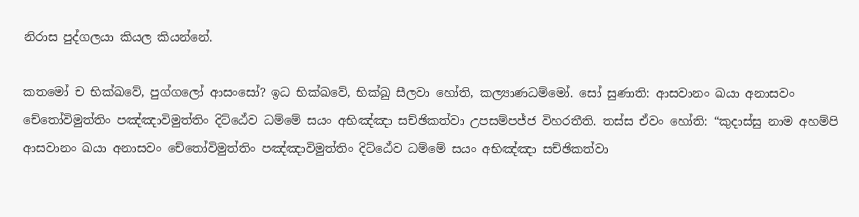නිරාස පුද්ගලයා කියල කියන්නේ.

කතමෝ ච භික්ඛවේ, පුග්ගලෝ ආසංසෝ? ඉධ භික්ඛවේ, භික්ඛු සීලවා හෝති, කල්‍යාණධම්මෝ. සෝ සුණාති: ආසවානං ඛයා අනාසවං චේතෝවිමුත්තිං පඤ්ඤාවිමුත්තිං දිට්ඨේව ධම්මේ සයං අභිඤ්ඤා සච්ඡිකත්වා උපසම්පජ්ජ විහරතීති. තස්ස ඒවං හෝති: “කුදාස්සු නාම අහම්පි ආසවානං ඛයා අනාසවං චේතෝවිමුත්තිං පඤ්ඤාවිමුත්තිං දිට්ඨේව ධම්මේ සයං අභිඤ්ඤා සච්ඡිකත්වා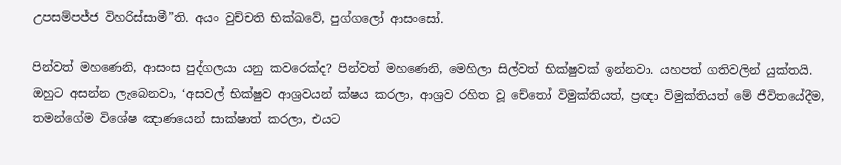උපසම්පජ්ජ විහරිස්සාමී”ති. අයං වුච්චති භික්ඛවේ, පුග්ගලෝ ආසංසෝ.

පින්වත් මහණෙනි, ආසංස පුද්ගලයා යනු කවරෙක්ද? පින්වත් මහණෙනි, මෙහිලා සිල්වත් භික්ෂුවක් ඉන්නවා. යහපත් ගතිවලින් යුක්තයි. ඔහුට අසන්න ලැබෙනවා, ‘අසවල් භික්ෂුව ආශ්‍රවයන් ක්ෂය කරලා, ආශ්‍රව රහිත වූ චේතෝ විමුක්තියත්, ප්‍රඥා විමුක්තියත් මේ ජීවිතයේදීම, තමන්ගේම විශේෂ ඤාණයෙන් සාක්ෂාත් කරලා, එයට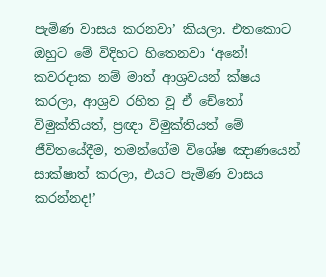පැමිණ වාසය කරනවා’ කියලා. එතකොට ඔහුට මේ විදිහට හිතෙනවා ‘අනේ! කවරදාක නම් මාත් ආශ්‍රවයන් ක්ෂය කරලා, ආශ්‍රව රහිත වූ ඒ චේතෝ විමුක්තියත්, ප්‍රඥා විමුක්තියත් මේ ජීවිතයේදීම, තමන්ගේම විශේෂ ඤාණයෙන් සාක්ෂාත් කරලා, එයට පැමිණ වාසය කරන්නද!’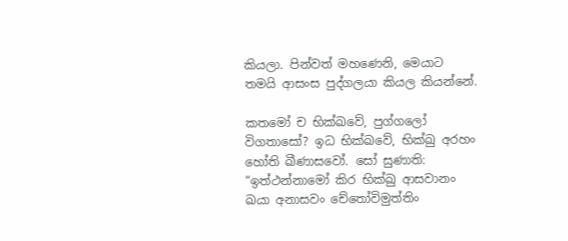කියලා. පින්වත් මහණෙනි, මෙයාට තමයි ආසංස පුද්ගලයා කියල කියන්නේ.

කතමෝ ච භික්ඛවේ, පුග්ගලෝ විගතාසෝ? ඉධ භික්ඛවේ, භික්ඛු අරහං හෝති ඛීණාසවෝ. සෝ සුණාති: “ඉත්ථන්නාමෝ කිර භික්ඛු ආසවානං ඛයා අනාසවං චේතෝවිමුත්තිං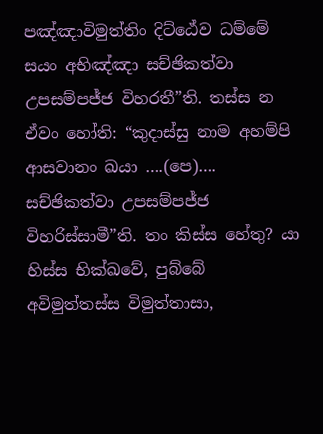පඤ්ඤාවිමුත්තිං දිට්ඨේව ධම්මේ සයං අභිඤ්ඤා සච්ඡිකත්වා උපසම්පජ්ජ විහරතී”ති. තස්ස න ඒවං හෝති: “කුදාස්සු නාම අහම්පි ආසවානං ඛයා ….(පෙ)…. සච්ඡිකත්වා උපසම්පජ්ජ විහරිස්සාමී”ති. තං කිස්ස හේතු? යා හිස්ස භික්ඛවේ, පුබ්බේ අවිමුත්තස්ස විමුත්තාසා,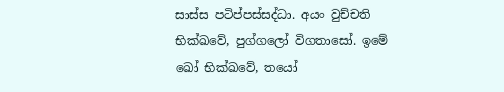සාස්ස පටිප්පස්සද්ධා. අයං වුච්චති භික්ඛවේ, පුග්ගලෝ විගතාසෝ. ඉමේ ඛෝ භික්ඛවේ, තයෝ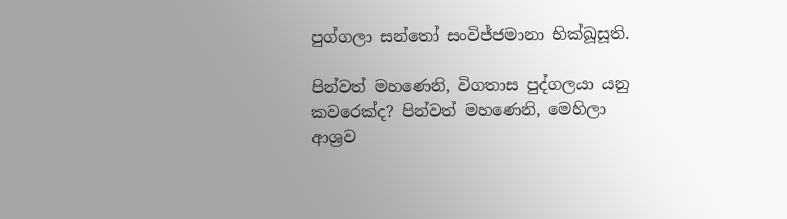පුග්ගලා සන්තෝ සංවිජ්ජමානා භික්ඛූසූති.

පින්වත් මහණෙනි, විගතාස පුද්ගලයා යනු කවරෙක්ද? පින්වත් මහණෙනි, මෙහිලා ආශ්‍රව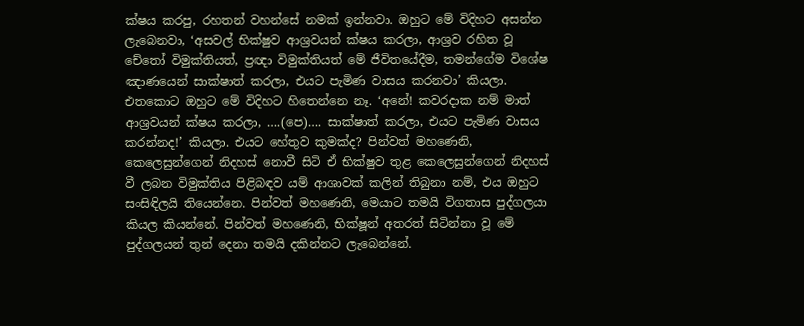ක්ෂය කරපු, රහතන් වහන්සේ නමක් ඉන්නවා. ඔහුට මේ විදිහට අසන්න ලැබෙනවා, ‘අසවල් භික්ෂුව ආශ්‍රවයන් ක්ෂය කරලා, ආශ්‍රව රහිත වූ චේතෝ විමුක්තියත්, ප්‍රඥා විමුක්තියත් මේ ජීවිතයේදීම, තමන්ගේම විශේෂ ඤාණයෙන් සාක්ෂාත් කරලා, එයට පැමිණ වාසය කරනවා’ කියලා. එතකොට ඔහුට මේ විදිහට හිතෙන්නෙ නෑ. ‘අනේ! කවරදාක නම් මාත් ආශ්‍රවයන් ක්ෂය කරලා, ….(පෙ)…. සාක්ෂාත් කරලා, එයට පැමිණ වාසය කරන්නද!’ කියලා. එයට හේතුව කුමක්ද? පින්වත් මහණෙනි, කෙලෙසුන්ගෙන් නිදහස් නොවී සිටි ඒ භික්ෂුව තුළ කෙලෙසුන්ගෙන් නිදහස් වී ලබන විමුක්තිය පිළිබඳව යම් ආශාවක් කලින් තිබුනා නම්, එය ඔහුට සංසිඳිලයි තියෙන්නෙ. පින්වත් මහණෙනි, මෙයාට තමයි විගතාස පුද්ගලයා කියල කියන්නේ. පින්වත් මහණෙනි, භික්ෂූන් අතරත් සිටින්නා වූ මේ පුද්ගලයන් තුන් දෙනා තමයි දකින්නට ලැබෙන්නේ.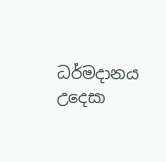ධර්මදානය උදෙසා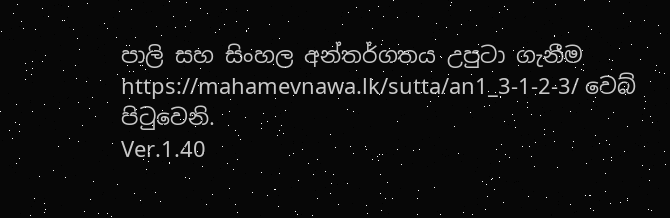පාලි සහ සිංහල අන්තර්ගතය උපුටා ගැනීම https://mahamevnawa.lk/sutta/an1_3-1-2-3/ වෙබ් පිටුවෙනි.
Ver.1.40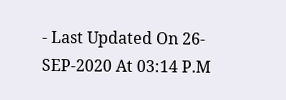- Last Updated On 26-SEP-2020 At 03:14 P.M